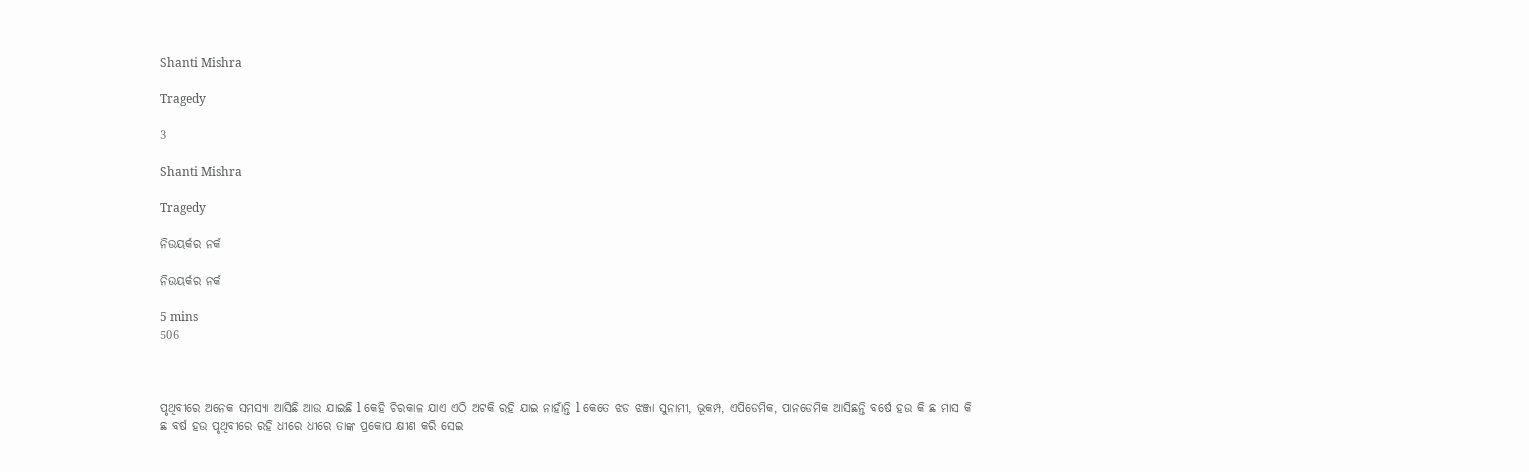Shanti Mishra

Tragedy

3

Shanti Mishra

Tragedy

ନିଉୟର୍କର ନର୍କ

ନିଉୟର୍କର ନର୍କ

5 mins
506



ପୃଥିବୀରେ ଅନେକ ସମସ୍ୟା ଆସିଛି ଆଉ ଯାଇଛି l କେହି ଚିରକାଳ ଯାଏ ଏଠି ଅଟକି ରହି ଯାଇ ନାହାଁନ୍ତି l କେତେ ଝଡ ଝଞ୍ଜା ସୁନାମୀ, ଭୂକମ୍ପ, ଏପିଡେମିକ, ପାନଡେମିକ ଆସିଛନ୍ତି ବର୍ଷେ ହଉ କି ଛ ମାସ କି ଛ ବର୍ଷ ହଉ ପୃଥିବୀରେ ରହି ଧୀରେ ଧୀରେ ତାଙ୍କ ପ୍ରକୋପ କ୍ଷୀଣ କରି ସେଇ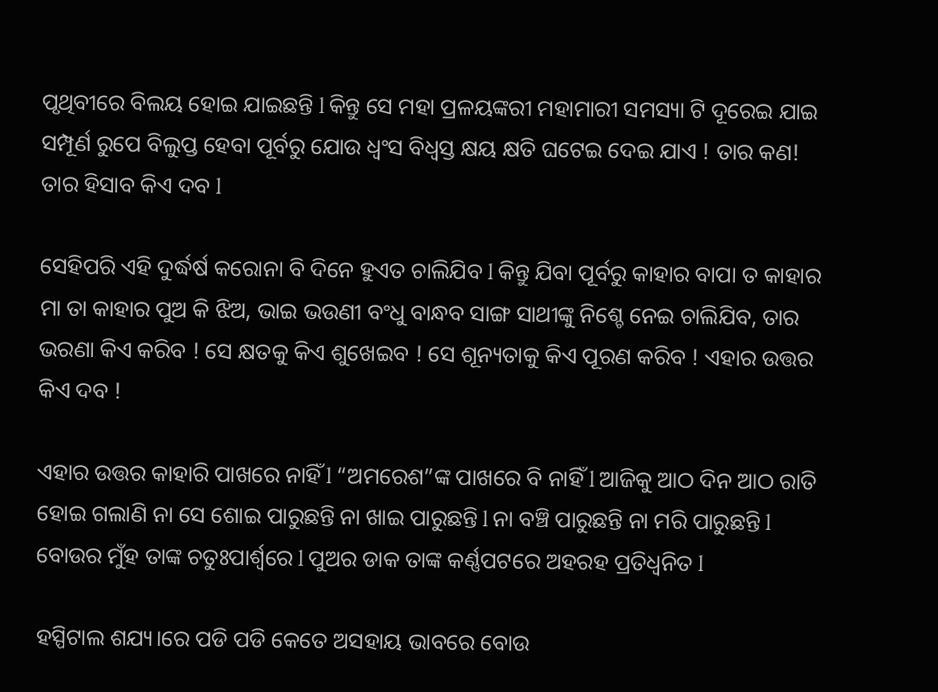ପୃଥିବୀରେ ବିଲୟ ହୋଇ ଯାଇଛନ୍ତି l କିନ୍ତୁ ସେ ମହା ପ୍ରଳୟଙ୍କରୀ ମହାମାରୀ ସମସ୍ୟା ଟି ଦୂରେଇ ଯାଇ ସମ୍ପୂର୍ଣ ରୁପେ ବିଲୁପ୍ତ ହେବା ପୂର୍ବରୁ ଯୋଉ ଧ୍ଵଂସ ବିଧ୍ଵସ୍ତ କ୍ଷୟ କ୍ଷତି ଘଟେଇ ଦେଇ ଯାଏ ! ତାର କଣ! ତାର ହିସାବ କିଏ ଦବ l

ସେହିପରି ଏହି ଦୁର୍ଦ୍ଧର୍ଷ କରୋନା ବି ଦିନେ ହୁଏତ ଚାଲିଯିବ l କିନ୍ତୁ ଯିବା ପୂର୍ବରୁ କାହାର ବାପା ତ କାହାର ମା ତା କାହାର ପୁଅ କି ଝିଅ, ଭାଇ ଭଉଣୀ ବଂଧୁ ବାନ୍ଧବ ସାଙ୍ଗ ସାଥୀଙ୍କୁ ନିଶ୍ଚେ ନେଇ ଚାଲିଯିବ, ତାର ଭରଣା କିଏ କରିବ ! ସେ କ୍ଷତକୁ କିଏ ଶୁଖେଇବ ! ସେ ଶୂନ୍ୟତାକୁ କିଏ ପୂରଣ କରିବ ! ଏହାର ଉତ୍ତର କିଏ ଦବ !

ଏହାର ଉତ୍ତର କାହାରି ପାଖରେ ନାହିଁ l “ଅମରେଶ”ଙ୍କ ପାଖରେ ବି ନାହିଁ l ଆଜିକୁ ଆଠ ଦିନ ଆଠ ରାତି ହୋଇ ଗଲାଣି ନା ସେ ଶୋଇ ପାରୁଛନ୍ତି ନା ଖାଇ ପାରୁଛନ୍ତି l ନା ବଞ୍ଚି ପାରୁଛନ୍ତି ନା ମରି ପାରୁଛନ୍ତି l ବୋଉର ମୁଁହ ତାଙ୍କ ଚତୁଃପାର୍ଶ୍ଵରେ l ପୁଅର ଡାକ ତାଙ୍କ କର୍ଣ୍ଣପଟରେ ଅହରହ ପ୍ରତିଧ୍ଵନିତ l

ହସ୍ପିଟାଲ ଶଯ୍ୟ।ରେ ପଡି ପଡି କେତେ ଅସହାୟ ଭାବରେ ବୋଉ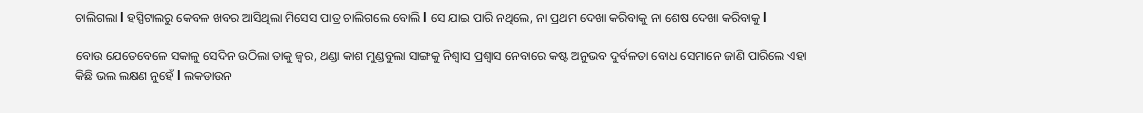ଚାଲିଗଲା l ହସ୍ପିଟାଲରୁ କେବଳ ଖବର ଆସିଥିଲା ମିସେସ ପାତ୍ର ଚାଲିଗଲେ ବୋଲି l ସେ ଯାଇ ପାରି ନଥିଲେ, ନା ପ୍ରଥମ ଦେଖା କରିବାକୁ ନା ଶେଷ ଦେଖା କରିବାକୁ l

ବୋଉ ଯେତେବେଳେ ସକାଳୁ ସେଦିନ ଉଠିଲା ତାକୁ ଜ୍ୱର, ଥଣ୍ଡା କାଶ ମୁଣ୍ଡବୁଲା ସାଙ୍ଗକୁ ନିଶ୍ଵାସ ପ୍ରଶ୍ଵାସ ନେବାରେ କଷ୍ଟ ଅନୁଭବ ଦୁର୍ବଳତା ବୋଧ ସେମାନେ ଜାଣି ପାରିଲେ ଏହା କିଛି ଭଲ ଲକ୍ଷଣ ନୁହେଁ l ଲକଡାଉନ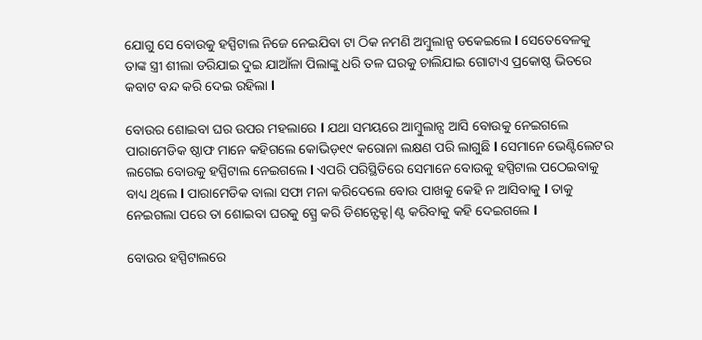ଯୋଗୁ ସେ ବୋଉକୁ ହସ୍ପିଟାଲ ନିଜେ ନେଇଯିବା ଟା ଠିକ ନମଣି ଅମ୍ବୁଲାନ୍ସ ଡକେଇଲେ l ସେତେବେଳକୁ ତାଙ୍କ ସ୍ତ୍ରୀ ଶୀଲା ଡରିଯାଇ ଦୁଇ ଯାଆଁଳା ପିଲାଙ୍କୁ ଧରି ତଳ ଘରକୁ ଚାଲିଯାଇ ଗୋଟାଏ ପ୍ରକୋଷ୍ଠ ଭିତରେ କବାଟ ବନ୍ଦ କରି ଦେଇ ରହିଲା l

ବୋଉର ଶୋଇବା ଘର ଉପର ମହଲାରେ l ଯଥା ସମୟରେ ଆମ୍ବୁଲାନ୍ସ ଆସି ବୋଉକୁ ନେଇଗଲେ ପାରାମେଡିକ ଷ୍ଠାଫ ମାନେ କହିଗଲେ କୋଭିଡ଼୧୯ କରୋନା ଲକ୍ଷଣ ପରି ଲାଗୁଛି l ସେମାନେ ଭେଣ୍ଟିଲେଟର ଲଗେଇ ବୋଉକୁ ହସ୍ପିଟାଲ ନେଇଗଲେ l ଏପରି ପରିସ୍ଥିତିରେ ସେମାନେ ବୋଉକୁ ହସ୍ପିଟାଲ ପଠେଇବାକୁ ବାଧ୍ୟ ଥିଲେ l ପାରାମେଡିକ ବାଲା ସଫା ମନା କରିଦେଲେ ବୋଉ ପାଖକୁ କେହି ନ ଆସିବାକୁ l ତାକୁ ନେଇଗଲା ପରେ ତା ଶୋଇବା ଘରକୁ ସ୍ପ୍ରେ କରି ଡିଶନ୍ଫେକ୍ଟ|ଣ୍ଟ କରିବାକୁ କହି ଦେଇଗଲେ l

ବୋଉର ହସ୍ପିଟାଲରେ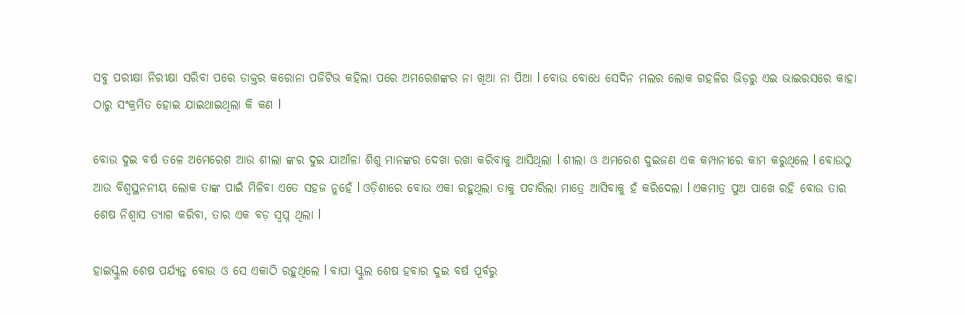ସବୁ ପରୀକ୍ଷା ନିରୀକ୍ଷା ସରିବା ପରେ ଡାକ୍ତର କରୋନା ପଜିଟିଭ କହିଲା ପରେ ଅମରେଶଙ୍କର ନା ଖିଆ ନା ପିଆ l ବୋଉ ବୋଧେ ସେଦିନ ମଲର ଲୋକ ଗହଳିର ଭିଡ଼ରୁ ଏଇ ଭାଇରସରେ କାହା ଠାରୁ ସଂକ୍ରମିତ ହୋଇ ଯାଇଥାଇଥିଲା କି କଣ l

ବୋଉ ଦୁଇ ବର୍ଷ ତଳେ ଅମେରେଶ ଆଉ ଶୀଲା ଙ୍କର ଦୁଇ ଯାଆଁଳା ଶିଶୁ ମାନଙ୍କର ଦେଖା ରଖା କରିବାକୁ ଆସିଥିଲା l ଶୀଲା ଓ ଅମରେଶ ଦୁଇଜଣ ଏକ କମ୍ପାନୀରେ କାମ କରୁଥିଲେ l ବୋଉଠୁ ଆଉ ବିଶ୍ଵସ୍ଥନନୀୟ ଲୋକ ତାଙ୍କ ପାଇଁ ମିଳିବା ଏତେ ସହଜ ନୁହେଁ l ଓଡ଼ିଶାରେ ବୋଉ ଏକା ରହୁଥିଲା ତାକୁ ପଚାରିଲା ମାତ୍ରେ ଆସିବାକୁ ହଁ କରିଦେଲା l ଏକମାତ୍ର ପୁଅ ପାଖେ ରହି ବୋଉ ତାର ଶେଷ ନିଶ୍ଵାସ ତ୍ୟାଗ କରିବା, ତାର ଏକ ବଡ଼ ସ୍ଵପ୍ନ ଥିଲା l

ହାଇସ୍କୁଲ ଶେଷ ପର୍ଯ୍ୟନ୍ତ ବୋଉ ଓ ସେ ଏକାଠି ରହୁଥିଲେ l ବାପା ସ୍କୁଲ ଶେଷ ହବାର ଦୁଇ ବର୍ଷ ପୂର୍ବରୁ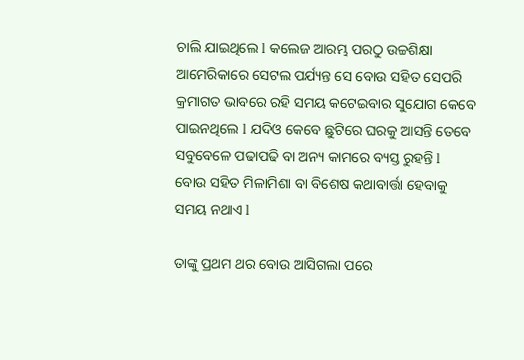ଚାଲି ଯାଇଥିଲେ l କଲେଜ ଆରମ୍ଭ ପରଠୁ ଉଚ୍ଚଶିକ୍ଷା ଆମେରିକାରେ ସେଟଲ ପର୍ଯ୍ୟନ୍ତ ସେ ବୋଉ ସହିତ ସେପରି କ୍ରମାଗତ ଭାବରେ ରହି ସମୟ କଟେଇବାର ସୁଯୋଗ କେବେ ପାଇନଥିଲେ l ଯଦିଓ କେବେ ଛୁଟିରେ ଘରକୁ ଆସନ୍ତି ତେବେ ସବୁବେଳେ ପଢାପଢି ବା ଅନ୍ୟ କାମରେ ବ୍ୟସ୍ତ ରୁହନ୍ତି l ବୋଉ ସହିତ ମିଳାମିଶା ବା ବିଶେଷ କଥାବାର୍ତ୍ତା ହେବାକୁ ସମୟ ନଥାଏ l

ତାଙ୍କୁ ପ୍ରଥମ ଥର ବୋଉ ଆସିଗଲା ପରେ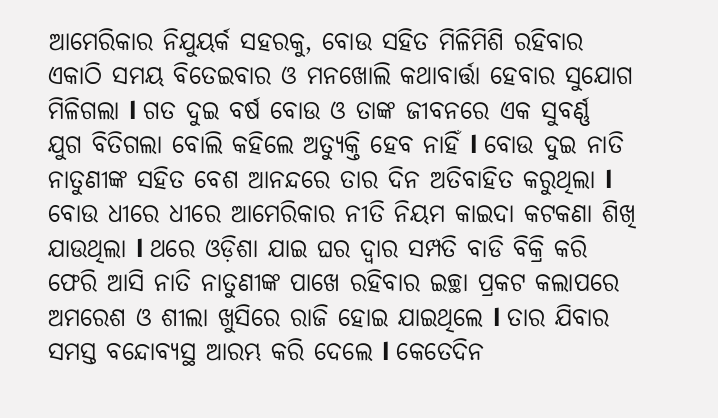ଆମେରିକାର ନିଯୁୟର୍କ ସହରକୁ, ବୋଉ ସହିତ ମିଳିମିଶି ରହିବାର ଏକାଠି ସମୟ ବିତେଇବାର ଓ ମନଖୋଲି କଥାବାର୍ତ୍ତା ହେବାର ସୁଯୋଗ ମିଳିଗଲା l ଗତ ଦୁଇ ବର୍ଷ ବୋଉ ଓ ତାଙ୍କ ଜୀବନରେ ଏକ ସୁବର୍ଣ୍ଣ ଯୁଗ ବିତିଗଲା ବୋଲି କହିଲେ ଅତ୍ୟୁକ୍ତି ହେବ ନାହିଁ l ବୋଉ ଦୁଇ ନାତି ନାତୁଣୀଙ୍କ ସହିତ ବେଶ ଆନନ୍ଦରେ ତାର ଦିନ ଅତିବାହିତ କରୁଥିଲା l ବୋଉ ଧୀରେ ଧୀରେ ଆମେରିକାର ନୀତି ନିୟମ କାଇଦା କଟକଣା ଶିଖି ଯାଉଥିଲା l ଥରେ ଓଡ଼ିଶା ଯାଇ ଘର ଦ୍ଵାର ସମ୍ପତି ବାଡି ବିକ୍ରି କରି ଫେରି ଆସି ନାତି ନାତୁଣୀଙ୍କ ପାଖେ ରହିବାର ଇଚ୍ଛା ପ୍ରକଟ କଲାପରେ ଅମରେଶ ଓ ଶୀଲା ଖୁସିରେ ରାଜି ହୋଇ ଯାଇଥିଲେ l ତାର ଯିବାର ସମସ୍ତ ବନ୍ଦୋବ୍ୟସ୍ଥ ଆରମ୍ଭ କରି ଦେଲେ l କେତେଦିନ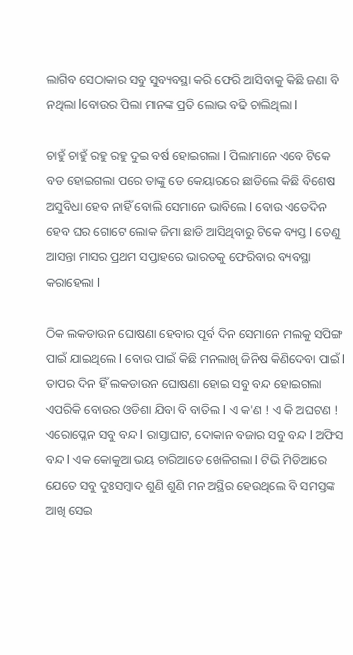ଲାଗିବ ସେଠାକାର ସବୁ ସୁବ୍ୟବସ୍ଥା କରି ଫେରି ଆସିବାକୁ କିଛି ଜଣା ବି ନଥିଲା lବୋଉର ପିଲା ମାନଙ୍କ ପ୍ରତି ଲୋଭ ବଢି ଚାଲିଥିଲା l

ଚାହୁଁ ଚାହୁଁ ରହୁ ରହୁ ଦୁଇ ବର୍ଷ ହୋଇଗଲା l ପିଲାମାନେ ଏବେ ଟିକେ ବଡ ହୋଇଗଲା ପରେ ତାଙ୍କୁ ଡେ କେୟାରରେ ଛାଡିଲେ କିଛି ବିଶେଷ ଅସୁବିଧା ହେବ ନାହିଁ ବୋଲି ସେମାନେ ଭାବିଲେ l ବୋଉ ଏତେଦିନ ହେବ ଘର ଗୋଟେ ଲୋକ ଜିମା ଛାଡି ଆସିଥିବାରୁ ଟିକେ ବ୍ୟସ୍ତ l ତେଣୁ ଆସନ୍ତା ମାସର ପ୍ରଥମ ସପ୍ତାହରେ ଭାରତକୁ ଫେରିବାର ବ୍ୟବସ୍ଥା କରାହେଲା l

ଠିକ ଲକଡାଉନ ଘୋଷଣା ହେବାର ପୂର୍ବ ଦିନ ସେମାନେ ମଲକୁ ସପିଙ୍ଗ ପାଇଁ ଯାଇଥିଲେ l ବୋଉ ପାଇଁ କିଛି ମନଲାଖି ଜିନିଷ କିଣିଦେବା ପାଇଁ l ତାପର ଦିନ ହିଁ ଲକଡାଉନ ଘୋଷଣା ହୋଇ ସବୁ ବନ୍ଦ ହୋଇଗଲା ଏପରିକି ବୋଉର ଓଡିଶା ଯିବା ବି ବାତିଲ l ଏ କ'ଣ ! ଏ କି ଅଘଟଣ ! ଏରୋପ୍ଳେନ ସବୁ ବନ୍ଦ l ରାସ୍ତାଘାଟ, ଦୋକାନ ବଜାର ସବୁ ବନ୍ଦ l ଅଫିସ ବନ୍ଦ l ଏକ କୋକୁଆ ଭୟ ଚାରିଆଡେ ଖେଳିଗଲା l ଟିଭି ମିଡିଆରେ ଯେତେ ସବୁ ଦୁଃସମ୍ବାଦ ଶୁଣି ଶୁଣି ମନ ଅସ୍ଥିର ହେଉଥିଲେ ବି ସମସ୍ତଙ୍କ ଆଖି ସେଇ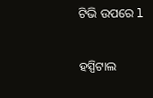ଟିଭି ଉପରେ l

ହସ୍ପିଟାଲ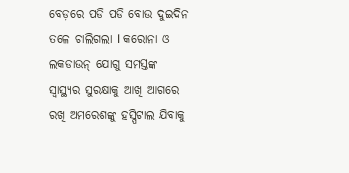ବେଡ଼ରେ ପଡି ପଡି ବୋଉ ଦୁଇଦିନ ତଳେ ଚାଲିଗଲା l କରୋନା ଓ ଲକଡାଉନ୍ ଯୋଗୁ ସମସ୍ତଙ୍କ ସ୍ଵାସ୍ଥ୍ୟର ସୁରକ୍ଷାକୁ ଆଖି ଆଗରେ ରଖି ଅମରେଶଙ୍କୁ ହସ୍ପିଟାଲ ଯିବାକୁ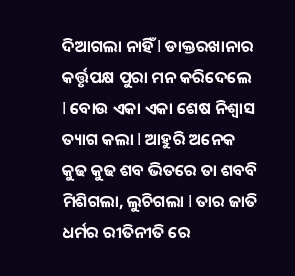ଦିଆଗଲା ନାହିଁ l ଡାକ୍ତରଖାନାର କର୍ତ୍ତୃପକ୍ଷ ପୁରା ମନ କରିଦେଲେ l ବୋଉ ଏକା ଏକା ଶେଷ ନିଶ୍ଵାସ ତ୍ୟାଗ କଲା l ଆହୁରି ଅନେକ କୁଢ କୁଢ ଶବ ଭିତରେ ତା ଶବବି ମିଶିଗଲା, ଲୁଚିଗଲା l ତାର ଜାତି ଧର୍ମର ରୀତିନୀତି ରେ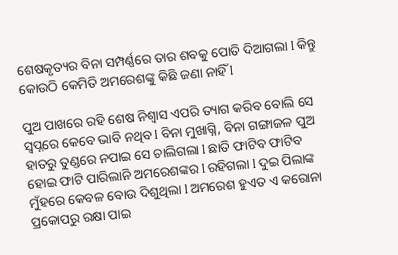ଶେଷକୃତ୍ୟର ବିନା ସମ୍ପର୍ଣ୍ଣରେ ତାର ଶବକୁ ପୋତି ଦିଆଗଲା l କିନ୍ତୁ କୋଉଠି କେମିତି ଅମରେଶଙ୍କୁ କିଛି ଜଣା ନାହିଁ l

ପୁଅ ପାଖରେ ରହି ଶେଷ ନିଶ୍ଵାସ ଏପରି ତ୍ୟାଗ କରିବ ବୋଲି ସେ ସ୍ଵପ୍ନରେ କେବେ ଭାବି ନଥିବ l ବିନା ମୁଖାଗ୍ନି, ବିନା ଗଙ୍ଗାଜଳ ପୁଅ ହାତରୁ ତୁଣ୍ଡରେ ନପାଇ ସେ ଚାଲିଗଲା l ଛାତି ଫାଟିବ ଫାଟିବ ହୋଇ ଫାଟି ପାରିଲାନି ଅମରେଶଙ୍କର l ରହିଗଲା l ଦୁଇ ପିଲାଙ୍କ ମୁଁହରେ କେବଳ ବୋଉ ଦିଶୁଥିଲା l ଅମରେଶ ହୁଏତ ଏ କରୋନା ପ୍ରକୋପରୁ ରକ୍ଷା ପାଇ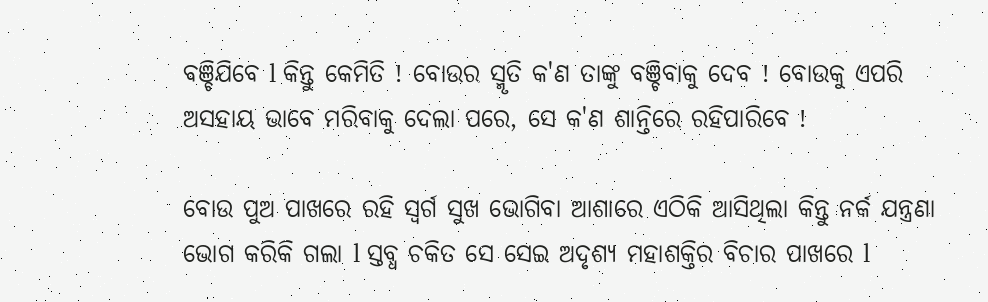ବଞ୍ଚିଯିବେ l କିନ୍ତୁ କେମିତି ! ବୋଉର ସ୍ମୃତି କ'ଣ ତାଙ୍କୁ ବଞ୍ଚିବାକୁ ଦେବ ! ବୋଉକୁ ଏପରି ଅସହାୟ ଭାବେ ମରିବାକୁ ଦେଲା ପରେ, ସେ କ'ଣ ଶାନ୍ତିରେ ରହିପାରିବେ !

ବୋଉ ପୁଅ ପାଖରେ ରହି ସ୍ଵର୍ଗ ସୁଖ ଭୋଗିବା ଆଶାରେ ଏଠିକି ଆସିଥିଲା କିନ୍ତୁ ନର୍କ ଯନ୍ତ୍ରଣା ଭୋଗ କରିକି ଗଲା l ସ୍ତବ୍ଧ ଚକିତ ସେ ସେଇ ଅଦୃଶ୍ୟ ମହାଶକ୍ତିର ବିଚାର ପାଖରେ l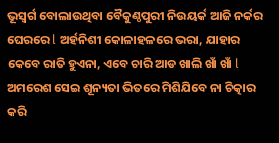ଭୂସ୍ଵର୍ଗ ବୋଲାଉଥିବା ବୈକୁଣ୍ଠପୁରୀ ନିଉୟର୍କ ଆଜି ନର୍କର ଘେରରେ l ଅର୍ହନିଶୀ କୋଳାହଳରେ ଭରା, ଯାହାର କେବେ ରାତି ହୁଏନା, ଏବେ ଚାରି ଆଡ ଖାଲି ଖାଁ ଖାଁ l ଅମରେଶ ସେଇ ଶୂନ୍ୟତା ଭିତରେ ମିଶିଯିବେ ନା ଚିତ୍କାର କରି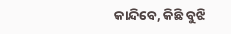କାନ୍ଦିବେ, କିଛି ବୁଝି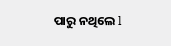ପାରୁ ନଥିଲେ l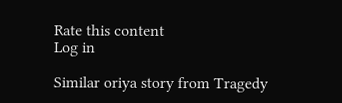Rate this content
Log in

Similar oriya story from Tragedy